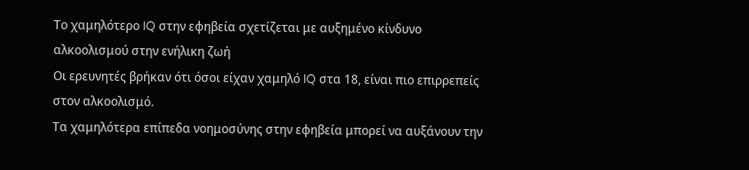Το χαμηλότερο IQ στην εφηβεία σχετίζεται με αυξημένο κίνδυνο αλκοολισμού στην ενήλικη ζωή
Οι ερευνητές βρήκαν ότι όσοι είχαν χαμηλό IQ στα 18, είναι πιο επιρρεπείς στον αλκοολισμό.
Tα χαμηλότερα επίπεδα νοημοσύνης στην εφηβεία μπορεί να αυξάνουν την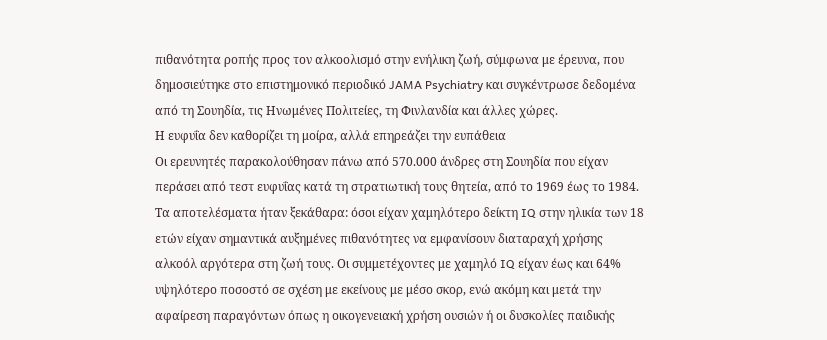πιθανότητα ροπής προς τον αλκοολισμό στην ενήλικη ζωή, σύμφωνα με έρευνα, που δημοσιεύτηκε στο επιστημονικό περιοδικό JAMA Psychiatry και συγκέντρωσε δεδομένα από τη Σουηδία, τις Ηνωμένες Πολιτείες, τη Φινλανδία και άλλες χώρες.
Η ευφυΐα δεν καθορίζει τη μοίρα, αλλά επηρεάζει την ευπάθεια
Οι ερευνητές παρακολούθησαν πάνω από 570.000 άνδρες στη Σουηδία που είχαν περάσει από τεστ ευφυΐας κατά τη στρατιωτική τους θητεία, από το 1969 έως το 1984. Τα αποτελέσματα ήταν ξεκάθαρα: όσοι είχαν χαμηλότερο δείκτη IQ στην ηλικία των 18 ετών είχαν σημαντικά αυξημένες πιθανότητες να εμφανίσουν διαταραχή χρήσης αλκοόλ αργότερα στη ζωή τους. Οι συμμετέχοντες με χαμηλό IQ είχαν έως και 64% υψηλότερο ποσοστό σε σχέση με εκείνους με μέσο σκορ, ενώ ακόμη και μετά την αφαίρεση παραγόντων όπως η οικογενειακή χρήση ουσιών ή οι δυσκολίες παιδικής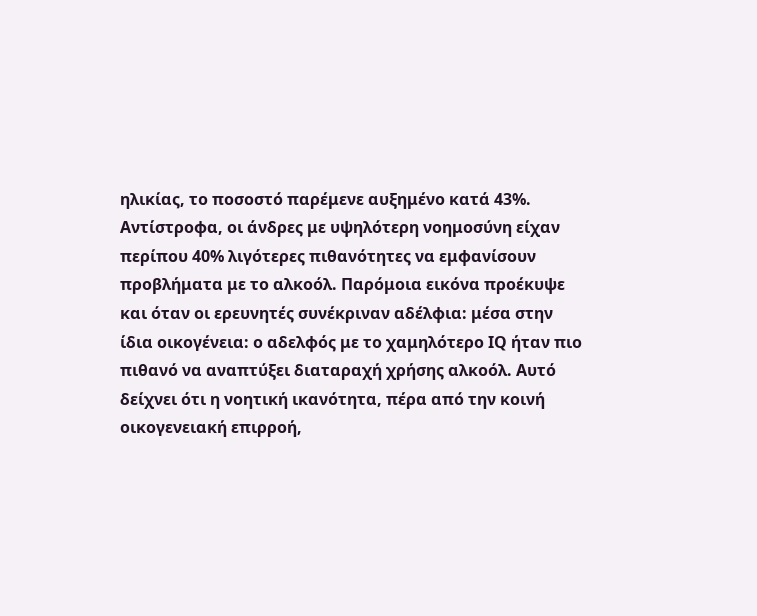ηλικίας, το ποσοστό παρέμενε αυξημένο κατά 43%.
Αντίστροφα, οι άνδρες με υψηλότερη νοημοσύνη είχαν περίπου 40% λιγότερες πιθανότητες να εμφανίσουν προβλήματα με το αλκοόλ. Παρόμοια εικόνα προέκυψε και όταν οι ερευνητές συνέκριναν αδέλφια: μέσα στην ίδια οικογένεια: ο αδελφός με το χαμηλότερο IQ ήταν πιο πιθανό να αναπτύξει διαταραχή χρήσης αλκοόλ. Αυτό δείχνει ότι η νοητική ικανότητα, πέρα από την κοινή οικογενειακή επιρροή,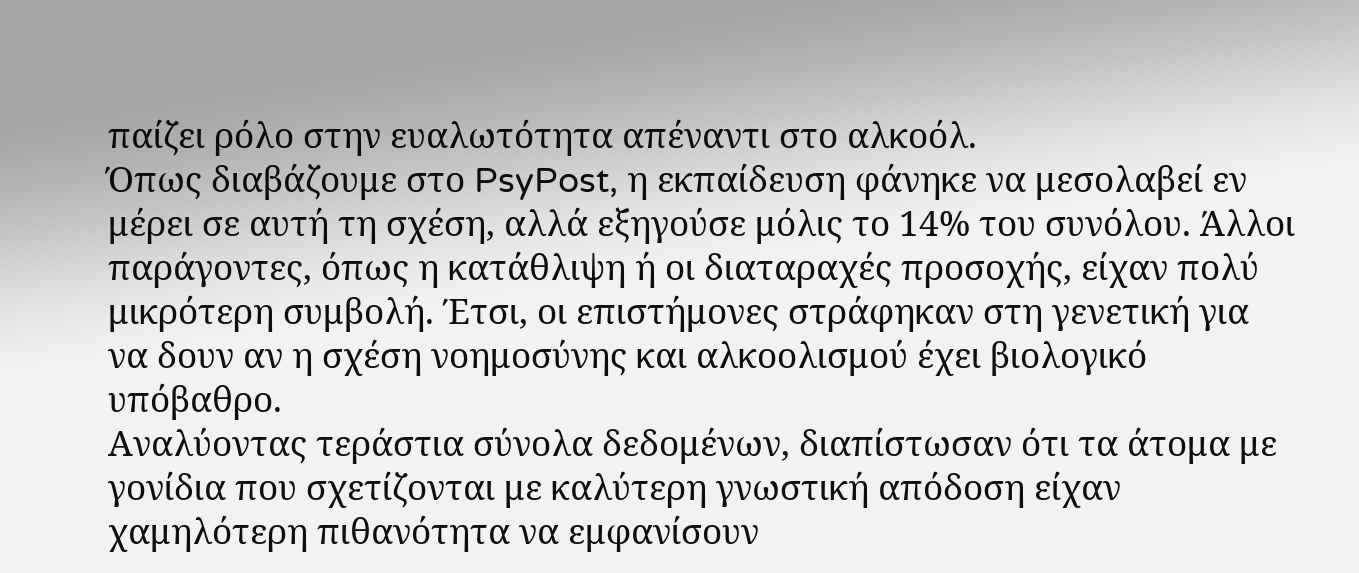παίζει ρόλο στην ευαλωτότητα απέναντι στο αλκοόλ.
Όπως διαβάζουμε στο PsyPost, η εκπαίδευση φάνηκε να μεσολαβεί εν μέρει σε αυτή τη σχέση, αλλά εξηγούσε μόλις το 14% του συνόλου. Άλλοι παράγοντες, όπως η κατάθλιψη ή οι διαταραχές προσοχής, είχαν πολύ μικρότερη συμβολή. Έτσι, οι επιστήμονες στράφηκαν στη γενετική για να δουν αν η σχέση νοημοσύνης και αλκοολισμού έχει βιολογικό υπόβαθρο.
Αναλύοντας τεράστια σύνολα δεδομένων, διαπίστωσαν ότι τα άτομα με γονίδια που σχετίζονται με καλύτερη γνωστική απόδοση είχαν χαμηλότερη πιθανότητα να εμφανίσουν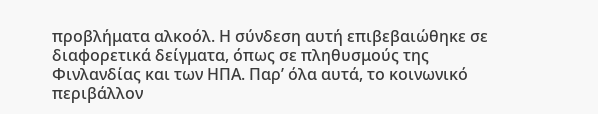προβλήματα αλκοόλ. Η σύνδεση αυτή επιβεβαιώθηκε σε διαφορετικά δείγματα, όπως σε πληθυσμούς της Φινλανδίας και των ΗΠΑ. Παρ’ όλα αυτά, το κοινωνικό περιβάλλον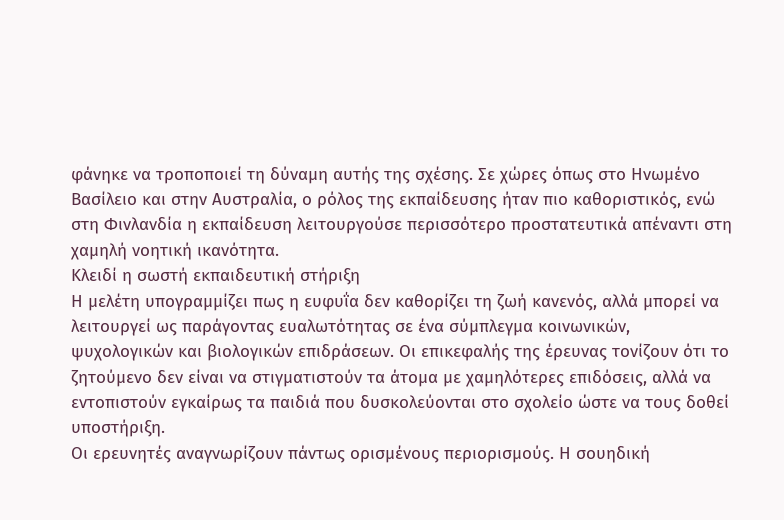φάνηκε να τροποποιεί τη δύναμη αυτής της σχέσης. Σε χώρες όπως στο Ηνωμένο Βασίλειο και στην Αυστραλία, ο ρόλος της εκπαίδευσης ήταν πιο καθοριστικός, ενώ στη Φινλανδία η εκπαίδευση λειτουργούσε περισσότερο προστατευτικά απέναντι στη χαμηλή νοητική ικανότητα.
Κλειδί η σωστή εκπαιδευτική στήριξη
Η μελέτη υπογραμμίζει πως η ευφυΐα δεν καθορίζει τη ζωή κανενός, αλλά μπορεί να λειτουργεί ως παράγοντας ευαλωτότητας σε ένα σύμπλεγμα κοινωνικών, ψυχολογικών και βιολογικών επιδράσεων. Οι επικεφαλής της έρευνας τονίζουν ότι το ζητούμενο δεν είναι να στιγματιστούν τα άτομα με χαμηλότερες επιδόσεις, αλλά να εντοπιστούν εγκαίρως τα παιδιά που δυσκολεύονται στο σχολείο ώστε να τους δοθεί υποστήριξη.
Οι ερευνητές αναγνωρίζουν πάντως ορισμένους περιορισμούς. Η σουηδική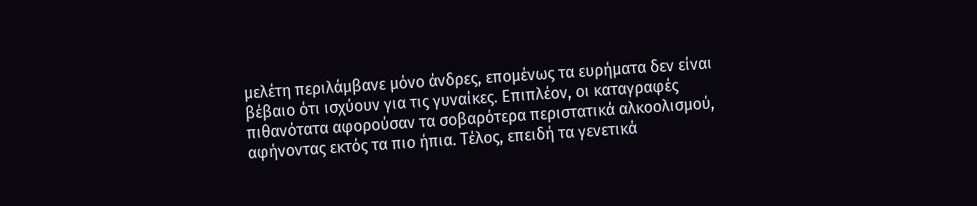μελέτη περιλάμβανε μόνο άνδρες, επομένως τα ευρήματα δεν είναι βέβαιο ότι ισχύουν για τις γυναίκες. Επιπλέον, οι καταγραφές πιθανότατα αφορούσαν τα σοβαρότερα περιστατικά αλκοολισμού, αφήνοντας εκτός τα πιο ήπια. Τέλος, επειδή τα γενετικά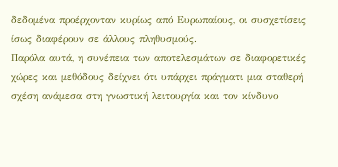δεδομένα προέρχονταν κυρίως από Ευρωπαίους, οι συσχετίσεις ίσως διαφέρουν σε άλλους πληθυσμούς.
Παρόλα αυτά, η συνέπεια των αποτελεσμάτων σε διαφορετικές χώρες και μεθόδους δείχνει ότι υπάρχει πράγματι μια σταθερή σχέση ανάμεσα στη γνωστική λειτουργία και τον κίνδυνο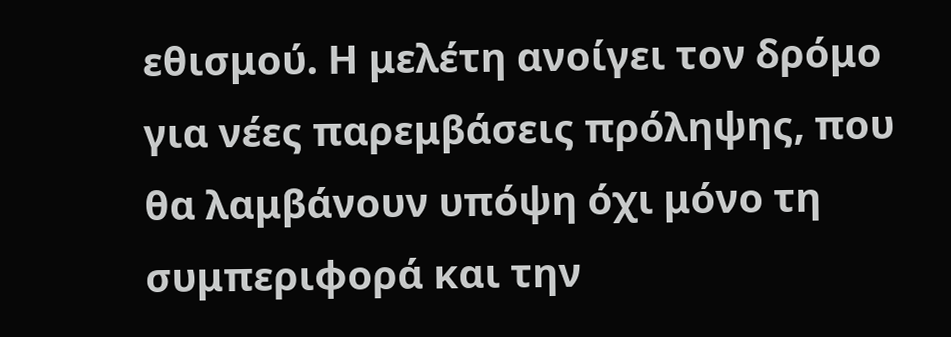εθισμού. Η μελέτη ανοίγει τον δρόμο για νέες παρεμβάσεις πρόληψης, που θα λαμβάνουν υπόψη όχι μόνο τη συμπεριφορά και την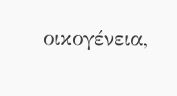οικογένεια,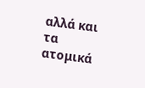αλλά και τα ατομικά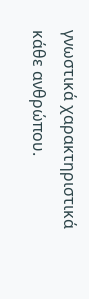γνωστικά χαρακτηριστικά κάθε ανθρώπου.